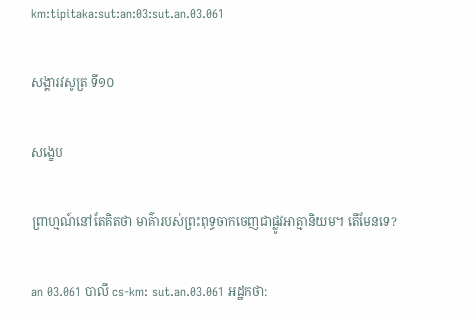km:tipitaka:sut:an:03:sut.an.03.061

សង្គារវសូត្រ ទី១០

សង្ខេប

ព្រាហ្មណ៍នៅតែគិតថា មាគ៌ារបស់ព្រះពុទ្ធចាកចេញជាផ្លូវអាត្មានិយម។ តើមែនទេ?

an 03.061 បាលី cs-km: sut.an.03.061 អដ្ឋកថា: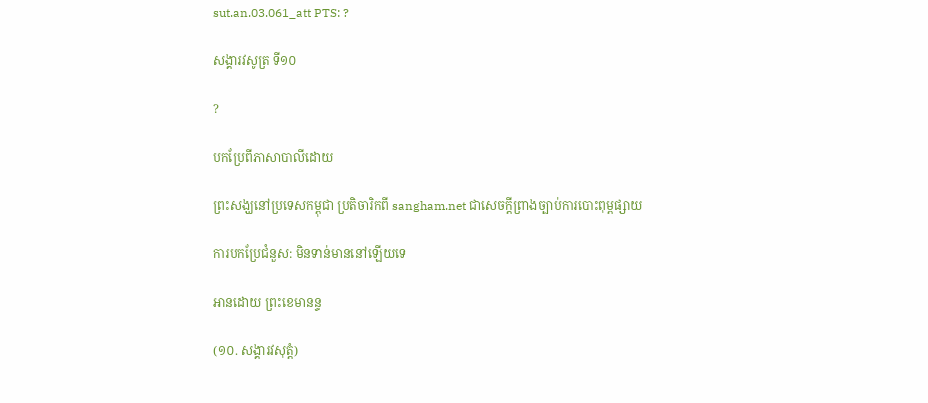sut.an.03.061_att PTS: ?

សង្គារវសូត្រ ទី១០

?

បកប្រែពីភាសាបាលីដោយ

ព្រះសង្ឃនៅប្រទេសកម្ពុជា ប្រតិចារិកពី sangham.net ជាសេចក្តីព្រាងច្បាប់ការបោះពុម្ពផ្សាយ

ការបកប្រែជំនួស: មិនទាន់មាននៅឡើយទេ

អានដោយ ព្រះខេមានន្ទ

(១០. សង្គារវសុត្តំ)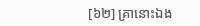[៦២] គ្រានោះឯង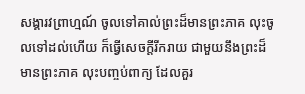សង្គារវព្រាហ្មណ៍ ចូលទៅគាល់ព្រះដ៏មានព្រះភាគ លុះចូលទៅដល់ហើយ ក៏ធ្វើសេចក្ដីរីករាយ ជាមួយនឹងព្រះដ៏មានព្រះភាគ លុះបញ្ចប់ពាក្យ ដែលគួរ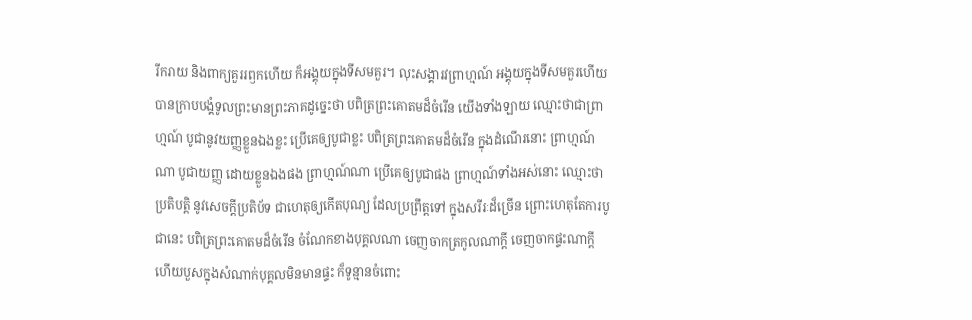រីករាយ និងពាក្យគួររឭកហើយ ក៏អង្គុយក្នុងទីសមគួរ។ លុះសង្គារវព្រាហ្មណ៍ អង្គុយក្នុងទីសមគួរហើយ បានក្រាបបង្គំទូលព្រះមានព្រះភាគដូច្នេះថា បពិត្រព្រះគោតមដ៏ចំរើន យើងទាំងឡាយ ឈ្មោះថាជាព្រាហ្មណ៍ បូជានូវយញ្ញខ្លួនឯងខ្លះ ប្រើគេឲ្យបូជាខ្លះ បពិត្រព្រះគោតមដ៏ចំរើន ក្នុងដំណើរនោះ ព្រាហ្មណ៍ណា បូជាយញ្ញ ដោយខ្លួនឯងផង ព្រាហ្មណ៍ណា ប្រើគេឲ្យបូជាផង ព្រាហ្មណ៍ទាំងអស់នោះ ឈ្មោះថា ប្រតិបត្តិ នូវសេចក្ដីប្រតិប័ទ ជាហេតុឲ្យកើតបុណ្យ ដែលប្រព្រឹត្តទៅ ក្នុងសរីរៈដ៏ច្រើន ព្រោះហេតុតែការបូជានេះ បពិត្រព្រះគោតមដ៏ចំរើន ចំណែកខាងបុគ្គលណា ចេញចាកត្រកូលណាក្ដី ចេញចាកផ្ទះណាក្ដី ហើយបួសក្នុងសំណាក់បុគ្គលមិនមានផ្ទះ ក៏ទូន្មានចំពោះ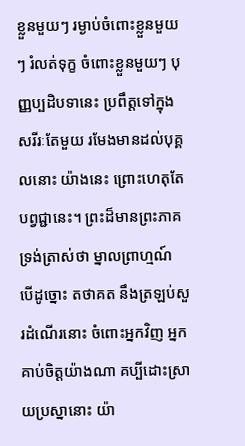ខ្លួនមួយៗ រម្ងាប់ចំពោះខ្លួនមួយៗ រំលត់ទុក្ខ ចំពោះខ្លួនមួយៗ បុញ្ញប្បដិបទានេះ ប្រពឹត្តទៅក្នុងសរីរៈតែមួយ រមែងមានដល់បុគ្គលនោះ យ៉ាងនេះ ព្រោះហេតុតែបព្វជ្ជានេះ។ ព្រះដ៏មានព្រះភាគ ទ្រង់ត្រាស់ថា ម្នាលព្រាហ្មណ៍ បើដូច្នោះ តថាគត នឹងត្រឡប់សួរដំណើរនោះ ចំពោះអ្នកវិញ អ្នកគាប់ចិត្តយ៉ាងណា គប្បីដោះស្រាយប្រស្នានោះ យ៉ា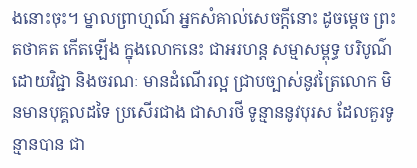ងនោះចុះ។ ម្នាលព្រាហ្មណ៍ អ្នកសំគាល់សេចក្ដីនោះ ដូចម្ដេច ព្រះតថាគត កើតឡើង ក្នុងលោកនេះ ជាអរហន្ត សម្មាសម្ពុទ្ធ បរិបូណ៌ដោយវិជ្ជា និងចរណៈ មានដំណើរល្អ ជ្រាបច្បាស់នូវត្រៃលោក មិនមានបុគ្គលដទៃ ប្រសើរជាង ជាសារថី ទូន្មាននូវបុរស ដែលគួរទូន្មានបាន ជា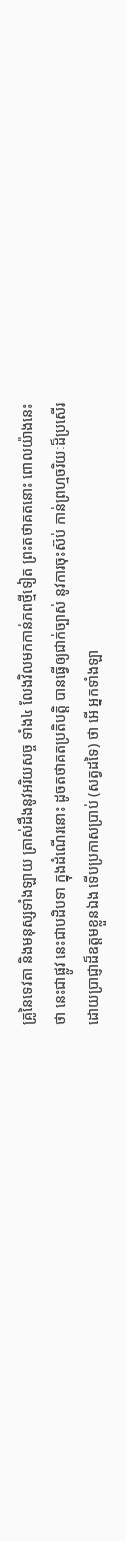គ្រូនៃទេវតា និងមនុស្សទាំងឡាយ ត្រាស់ដឹងនូវអរិយសច្ច ទាំង៤ លែងវិលមកកាន់ភពថ្មីទៀត ព្រះតថាគតនោះ ពោលយ៉ាងនេះថា នេះជាផ្លូវ នេះជាបដិបទា ក្នុងដំណើរនោះ ដូចតថាគតប្រតិបត្តិ បានធ្វើឲ្យជាក់ច្បាស់ នូវការចុះស៊ប់ កាន់ព្រហ្មចរិយៈដ៏ប្រសើរ ដោយប្រាជ្ញាដ៏ឧត្តមខ្លួនឯង ទើបប្រកាសប្រាប់ (សត្វដទៃ) ថា អើ អ្នកទាំងឡា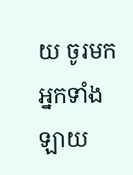យ ចូរមក អ្នកទាំងឡាយ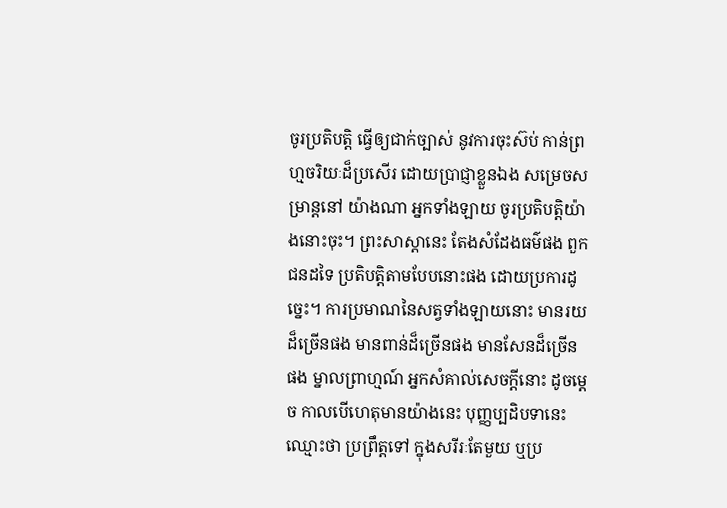ចូរប្រតិបត្តិ ធ្វើឲ្យជាក់ច្បាស់ នូវការចុះស៊ប់ កាន់ព្រហ្មចរិយៈដ៏ប្រសើរ ដោយប្រាជ្ញាខ្លួនឯង សម្រេចសម្រាន្តនៅ យ៉ាងណា អ្នកទាំងឡាយ ចូរប្រតិបត្តិយ៉ាងនោះចុះ។ ព្រះសាស្ដានេះ តែងសំដែងធម៌ផង ពួកជនដទៃ ប្រតិបត្តិតាមបែបនោះផង ដោយប្រការដូច្នេះ។ ការប្រមាណនៃសត្វទាំងឡាយនោះ មានរយដ៏ច្រើនផង មានពាន់ដ៏ច្រើនផង មានសែនដ៏ច្រើនផង ម្នាលព្រាហ្មណ៍ អ្នកសំគាល់សេចក្ដីនោះ ដូចម្ដេច កាលបើហេតុមានយ៉ាងនេះ បុញ្ញប្បដិបទានេះ ឈ្មោះថា ប្រព្រឹត្តទៅ ក្នុងសរីរៈតែមួយ ឬប្រ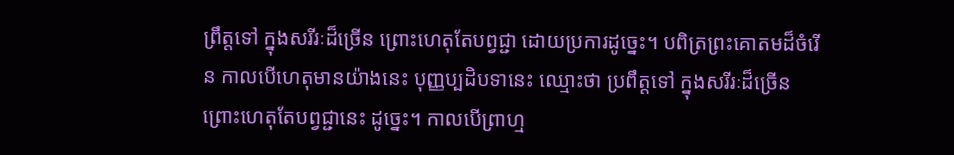ព្រឹត្តទៅ ក្នុងសរីរៈដ៏ច្រើន ព្រោះហេតុតែបព្វជ្ជា ដោយប្រការដូច្នេះ។ បពិត្រព្រះគោតមដ៏ចំរើន កាលបើហេតុមានយ៉ាងនេះ បុញ្ញប្បដិបទានេះ ឈ្មោះថា ប្រពឹត្តទៅ ក្នុងសរីរៈដ៏ច្រើន ព្រោះហេតុតែបព្វជ្ជានេះ ដូច្នេះ។ កាលបើព្រាហ្ម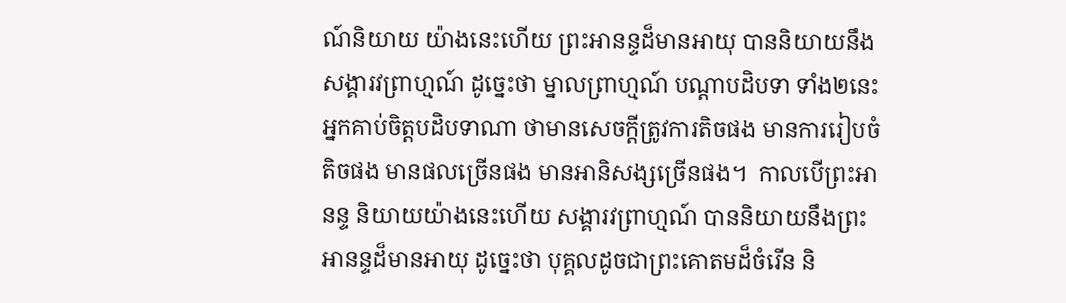ណ៍និយាយ យ៉ាងនេះហើយ ព្រះអានន្ទដ៏មានអាយុ បាននិយាយនឹងសង្គារវព្រាហ្មណ៍ ដូច្នេះថា ម្នាលព្រាហ្មណ៍ បណ្ដាបដិបទា ទាំង២នេះ អ្នកគាប់ចិត្តបដិបទាណា ថាមានសេចក្ដីត្រូវការតិចផង មានការរៀបចំតិចផង មានផលច្រើនផង មានអានិសង្សច្រើនផង។  កាលបើព្រះអានន្ទ និយាយយ៉ាងនេះហើយ សង្គារវព្រាហ្មណ៍ បាននិយាយនឹងព្រះអានន្ទដ៏មានអាយុ ដូច្នេះថា បុគ្គលដូចជាព្រះគោតមដ៏ចំរើន និ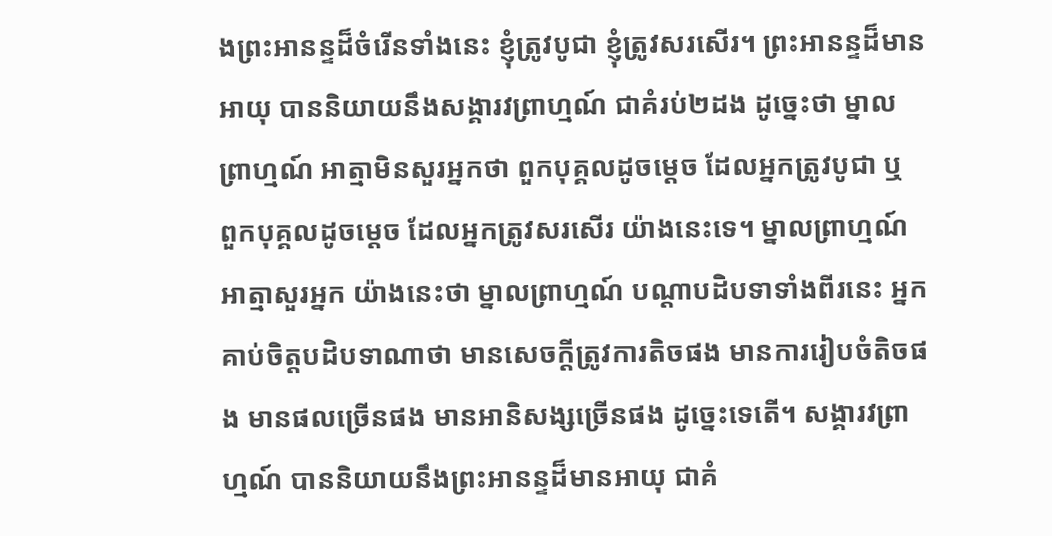ងព្រះអានន្ទដ៏ចំរើនទាំងនេះ ខ្ញុំត្រូវបូជា ខ្ញុំត្រូវសរសើរ។ ព្រះអានន្ទដ៏មានអាយុ បាននិយាយនឹងសង្គារវព្រាហ្មណ៍ ជាគំរប់២ដង ដូច្នេះថា ម្នាលព្រាហ្មណ៍ អាត្មាមិនសួរអ្នកថា ពួកបុគ្គលដូចម្ដេច ដែលអ្នកត្រូវបូជា ឬ ពួកបុគ្គលដូចម្ដេច ដែលអ្នកត្រូវសរសើរ យ៉ាងនេះទេ។ ម្នាលព្រាហ្មណ៍ អាត្មាសួរអ្នក យ៉ាងនេះថា ម្នាលព្រាហ្មណ៍ បណ្ដាបដិបទាទាំងពីរនេះ អ្នកគាប់ចិត្តបដិបទាណាថា មានសេចក្ដីត្រូវការតិចផង មានការរៀបចំតិចផង មានផលច្រើនផង មានអានិសង្សច្រើនផង ដូច្នេះទេតើ។ សង្គារវព្រាហ្មណ៍ បាននិយាយនឹងព្រះអានន្ទដ៏មានអាយុ ជាគំ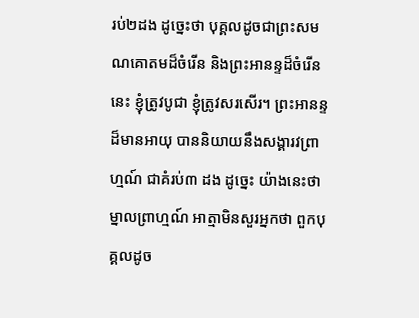រប់២ដង ដូច្នេះថា បុគ្គលដូចជាព្រះសមណគោតមដ៏ចំរើន និងព្រះអានន្ទដ៏ចំរើននេះ ខ្ញុំត្រូវបូជា ខ្ញុំត្រូវសរសើរ។ ព្រះអានន្ទដ៏មានអាយុ បាននិយាយនឹងសង្គារវព្រាហ្មណ៍ ជាគំរប់៣ ដង ដូច្នេះ យ៉ាងនេះថា ម្នាលព្រាហ្មណ៍ អាត្មាមិនសួរអ្នកថា ពួកបុគ្គលដូច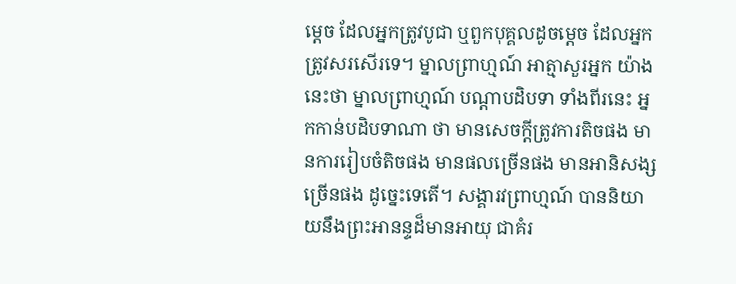ម្ដេច ដែលអ្នកត្រូវបូជា ឬពួកបុគ្គលដូចម្ដេច ដែលអ្នកត្រូវសរសើរទេ។ ម្នាលព្រាហ្មណ៍ អាត្មាសួរអ្នក យ៉ាងនេះថា ម្នាលព្រាហ្មណ៍ បណ្ដាបដិបទា ទាំងពីរនេះ អ្នកកាន់បដិបទាណា ថា មានសេចក្ដីត្រូវការតិចផង មានការរៀបចំតិចផង មានផលច្រើនផង មានអានិសង្សច្រើនផង ដូច្នេះទេតើ។ សង្គារវព្រាហ្មណ៍ បាននិយាយនឹងព្រះអានន្ទដ៏មានអាយុ ជាគំរ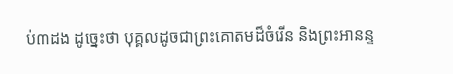ប់៣ដង ដូច្នេះថា បុគ្គលដូចជាព្រះគោតមដ៏ចំរើន និងព្រះអានន្ទ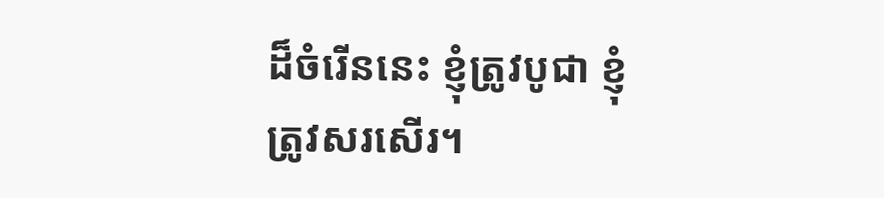ដ៏ចំរើននេះ ខ្ញុំត្រូវបូជា ខ្ញុំត្រូវសរសើរ។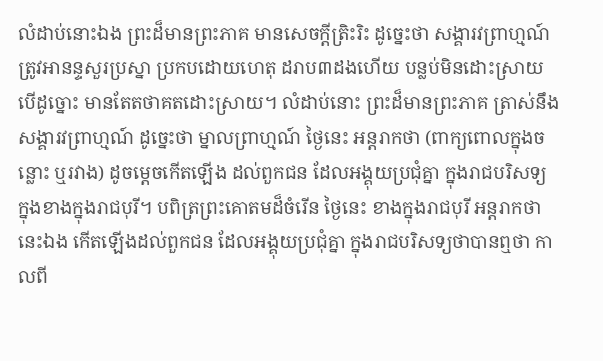លំដាប់នោះឯង ព្រះដ៏មានព្រះភាគ មានសេចក្ដីត្រិះរិះ ដូច្នេះថា សង្គារវព្រាហ្មណ៍ ត្រូវអានន្ទសួរប្រស្នា ប្រកបដោយហេតុ ដរាប៣ដងហើយ បន្លប់មិនដោះស្រាយបើដូច្នោះ មានតែតថាគតដោះស្រាយ។ លំដាប់នោះ ព្រះដ៏មានព្រះភាគ ត្រាស់នឹងសង្គារវព្រាហ្មណ៍ ដូច្នេះថា ម្នាលព្រាហ្មណ៍ ថ្ងៃនេះ អន្តរាកថា (ពាក្យពោលក្នុងចន្លោះ ឬរវាង) ដូចម្ដេចកើតឡើង ដល់ពួកជន ដែលអង្គុយប្រជុំគ្នា ក្នុងរាជបរិសទ្យ ក្នុងខាងក្នុងរាជបុរី។ បពិត្រព្រះគោតមដ៏ចំរើន ថ្ងៃនេះ ខាងក្នុងរាជបុរី អន្ដរាកថានេះឯង កើតឡើងដល់ពួកជន ដែលអង្គុយប្រជុំគ្នា ក្នុងរាជបរិសទ្យថាបានឮថា កាលពី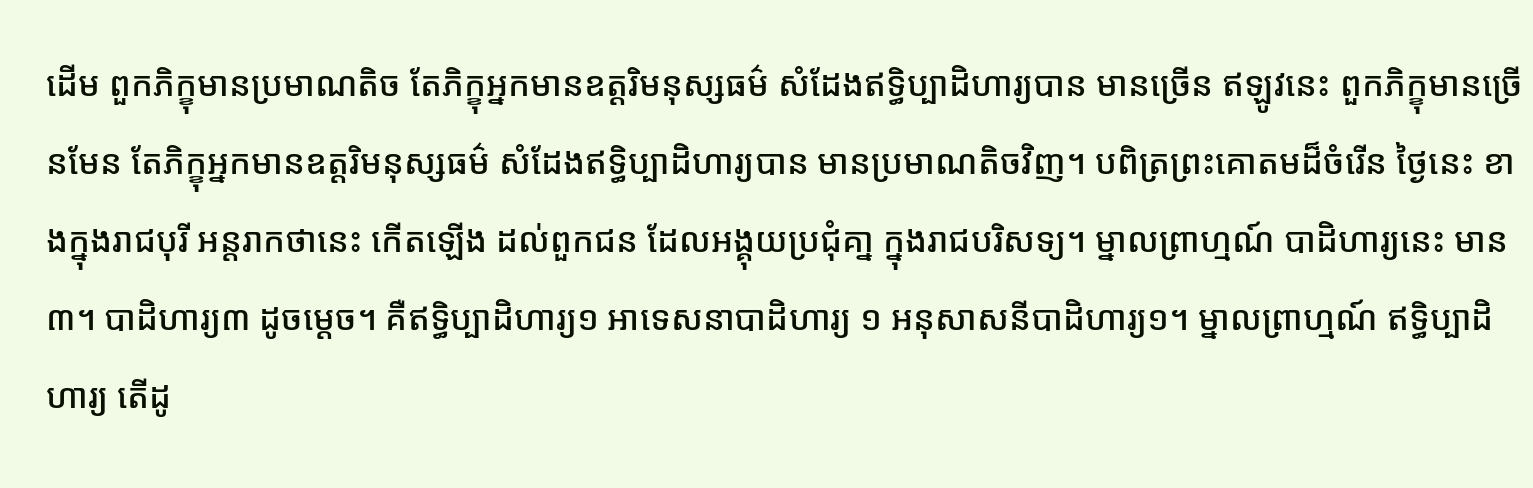ដើម ពួកភិក្ខុមានប្រមាណតិច តែភិក្ខុអ្នកមានឧត្ដរិមនុស្សធម៌ សំដែងឥទ្ធិប្បាដិហារ្យបាន មានច្រើន ឥឡូវនេះ ពួកភិក្ខុមានច្រើនមែន តែភិក្ខុអ្នកមានឧត្ដរិមនុស្សធម៌ សំដែងឥទ្ធិប្បាដិហារ្យបាន មានប្រមាណតិចវិញ។ បពិត្រព្រះគោតមដ៏ចំរើន ថ្ងៃនេះ ខាងក្នុងរាជបុរី អន្តរាកថានេះ កើតឡើង ដល់ពួកជន ដែលអង្គុយប្រជុំគា្ន ក្នុងរាជបរិសទ្យ។ ម្នាលព្រាហ្មណ៍ បាដិហារ្យនេះ មាន៣។ បាដិហារ្យ៣ ដូចម្ដេច។ គឺឥទ្ធិប្បាដិហារ្យ១ អាទេសនាបាដិហារ្យ ១ អនុសាសនីបាដិហារ្យ១។ ម្នាលព្រាហ្មណ៍ ឥទ្ធិប្បាដិហារ្យ តើដូ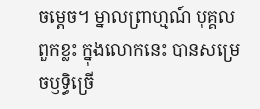ចម្ដេច។ ម្នាលព្រាហ្មណ៍ បុគ្គលពួកខ្លះ ក្នុងលោកនេះ បានសម្រេចឫទ្ធិច្រើ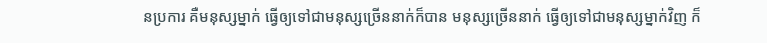នប្រការ គឺមនុស្សម្នាក់ ធ្វើឲ្យទៅជាមនុស្សច្រើននាក់ក៏បាន មនុស្សច្រើននាក់ ធ្វើឲ្យទៅជាមនុស្សម្នាក់វិញ ក៏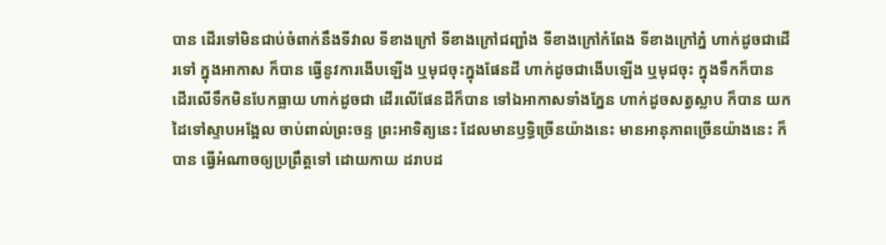បាន ដើរទៅមិនជាប់ចំពាក់នឹងទីវាល ទីខាងក្រៅ ទីខាងក្រៅជញ្ជាំង ទីខាងក្រៅកំពែង ទីខាងក្រៅភ្នំ ហាក់ដូចជាដើរទៅ ក្នុងអាកាស ក៏បាន ធ្វើនូវការងើបឡើង ឬមុជចុះក្នុងផែនដី ហាក់ដូចជាងើបឡើង ឬមុជចុះ ក្នុងទឹកក៏បាន ដើរលើទឹកមិនបែកធ្លាយ ហាក់ដូចជា ដើរលើផែនដីក៏បាន ទៅឯអាកាសទាំងភ្នែន ហាក់ដូចសត្វស្លាប ក៏បាន យកដៃទៅស្ទាបអង្អែល ចាប់ពាល់ព្រះចន្ទ ព្រះអាទិត្យនេះ ដែលមានឫទ្ធិច្រើនយ៉ាងនេះ មានអានុភាពច្រើនយ៉ាងនេះ ក៏បាន ធ្វើអំណាចឲ្យប្រព្រឹត្តទៅ ដោយកាយ ដរាបដ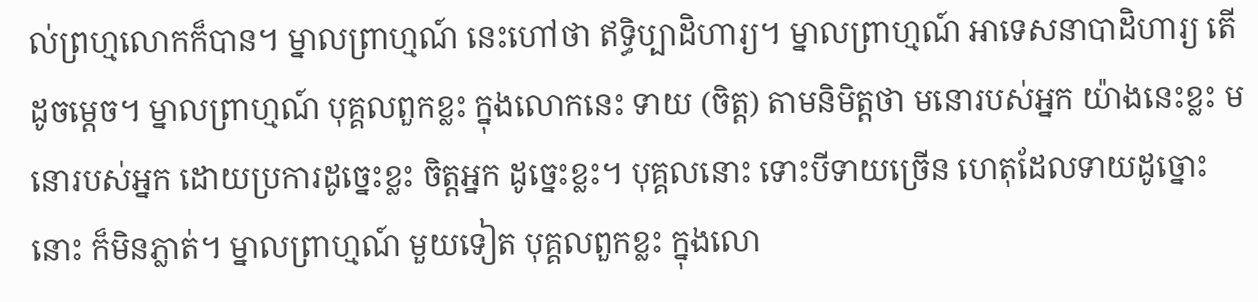ល់ព្រហ្មលោកក៏បាន។ ម្នាលព្រាហ្មណ៍ នេះហៅថា ឥទ្ធិប្បាដិហារ្យ។ ម្នាលព្រាហ្មណ៍ អាទេសនាបាដិហារ្យ តើដូចម្ដេច។ ម្នាលព្រាហ្មណ៍ បុគ្គលពួកខ្លះ ក្នុងលោកនេះ ទាយ (ចិត្ត) តាមនិមិត្តថា មនោរបស់អ្នក យ៉ាងនេះខ្លះ មនោរបស់អ្នក ដោយប្រការដូច្នេះខ្លះ ចិត្តអ្នក ដូច្នេះខ្លះ។ បុគ្គលនោះ ទោះបីទាយច្រើន ហេតុដែលទាយដូច្នោះនោះ ក៏មិនភ្លាត់។ ម្នាលព្រាហ្មណ៍ មួយទៀត បុគ្គលពួកខ្លះ ក្នុងលោ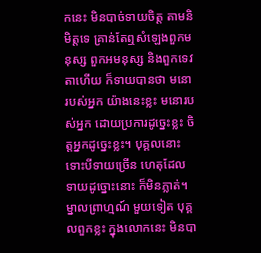កនេះ មិនបាច់ទាយចិត្ត តាមនិមិត្តទេ គ្រាន់តែឮសំឡេងពួកមនុស្ស ពួកអមនុស្ស និងពួកទេវតាហើយ ក៏ទាយបានថា មនោរបស់អ្នក យ៉ាងនេះខ្លះ មនោរបស់អ្នក ដោយប្រការដូច្នេះខ្លះ ចិត្តអ្នកដូច្នេះខ្លះ។ បុគ្គលនោះ ទោះបីទាយច្រើន ហេតុដែលទាយដូច្នោះនោះ ក៏មិនភ្លាត់។ ម្នាលព្រាហ្មណ៍ មួយទៀត បុគ្គលពួកខ្លះ ក្នុងលោកនេះ មិនបា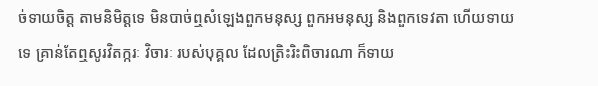ច់ទាយចិត្ត តាមនិមិត្តទេ មិនបាច់ឮសំឡេងពួកមនុស្ស ពួកអមនុស្ស និងពួកទេវតា ហើយទាយទេ គ្រាន់តែឮសូរវិតក្ករៈ វិចារៈ របស់បុគ្គល ដែលត្រិះរិះពិចារណា ក៏ទាយ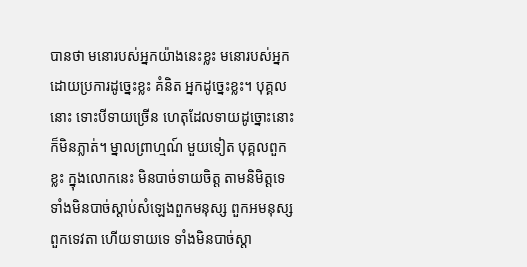បានថា មនោរបស់អ្នកយ៉ាងនេះខ្លះ មនោរបស់អ្នក ដោយប្រការដូច្នេះខ្លះ គំនិត អ្នកដូច្នេះខ្លះ។ បុគ្គលនោះ ទោះបីទាយច្រើន ហេតុដែលទាយដូច្នោះនោះ ក៏មិនភ្លាត់។ ម្នាលព្រាហ្មណ៍ មួយទៀត បុគ្គលពួកខ្លះ ក្នុងលោកនេះ មិនបាច់ទាយចិត្ត តាមនិមិត្តទេ ទាំងមិនបាច់ស្ដាប់សំឡេងពួកមនុស្ស ពួកអមនុស្ស ពួកទេវតា ហើយទាយទេ ទាំងមិនបាច់ស្ដា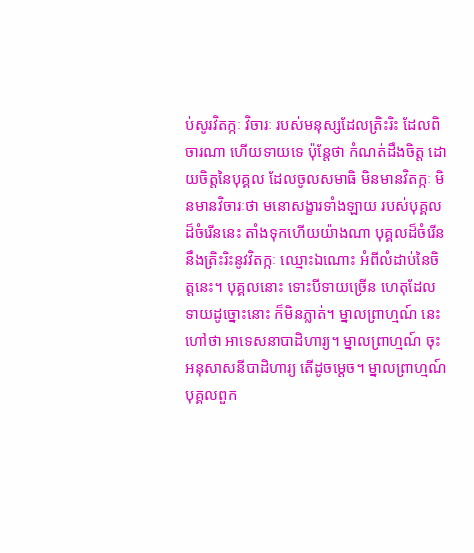ប់សូរវិតក្កៈ វិចារៈ របស់មនុស្សដែលត្រិះរិះ ដែលពិចារណា ហើយទាយទេ ប៉ុន្តែថា កំណត់ដឹងចិត្ត ដោយចិត្តនៃបុគ្គល ដែលចូលសមាធិ មិនមានវិតក្កៈ មិនមានវិចារៈថា មនោសង្ខារទាំងឡាយ របស់បុគ្គលដ៏ចំរើននេះ តាំងទុកហើយយ៉ាងណា បុគ្គលដ៏ចំរើន នឹងត្រិះរិះនូវវិតក្កៈ ឈ្មោះឯណោះ អំពីលំដាប់នៃចិត្តនេះ។ បុគ្គលនោះ ទោះបីទាយច្រើន ហេតុដែលទាយដូច្នោះនោះ ក៏មិនភ្លាត់។ ម្នាលព្រាហ្មណ៍ នេះហៅថា អាទេសនាបាដិហារ្យ។ ម្នាលព្រាហ្មណ៍ ចុះអនុសាសនីបាដិហារ្យ តើដូចម្ដេច។ ម្នាលព្រាហ្មណ៍ បុគ្គលពួក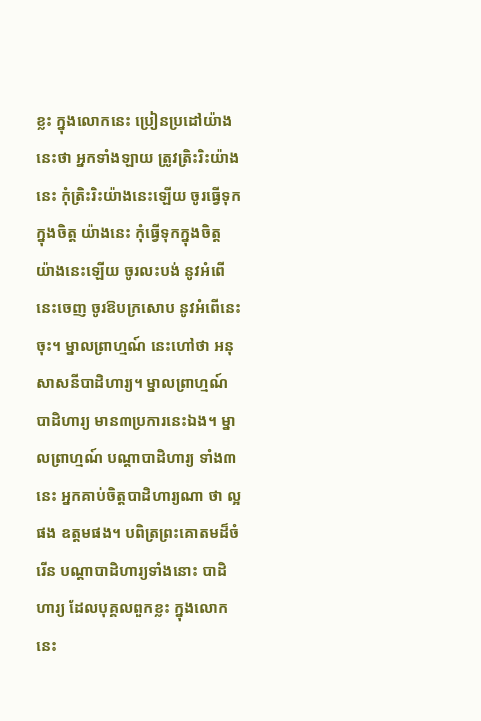ខ្លះ ក្នុងលោកនេះ ប្រៀនប្រដៅយ៉ាងនេះថា អ្នកទាំងឡាយ ត្រូវត្រិះរិះយ៉ាងនេះ កុំត្រិះរិះយ៉ាងនេះឡើយ ចូរធ្វើទុកក្នុងចិត្ត យ៉ាងនេះ កុំធ្វើទុកក្នុងចិត្ត យ៉ាងនេះឡើយ ចូរលះបង់ នូវអំពើនេះចេញ ចូរឱបក្រសោប នូវអំពើនេះចុះ។ ម្នាលព្រាហ្មណ៍ នេះហៅថា អនុសាសនីបាដិហារ្យ។ ម្នាលព្រាហ្មណ៍ បាដិហារ្យ មាន៣ប្រការនេះឯង។ ម្នាលព្រាហ្មណ៍ បណ្ដាបាដិហារ្យ ទាំង៣នេះ អ្នកគាប់ចិត្តបាដិហារ្យណា ថា ល្អផង ឧត្ដមផង។ បពិត្រព្រះគោតមដ៏ចំរើន បណ្ដាបាដិហារ្យទាំងនោះ បាដិហារ្យ ដែលបុគ្គលពួកខ្លះ ក្នុងលោកនេះ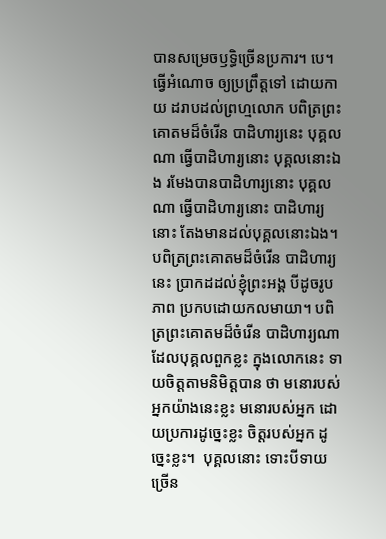បានសម្រេចឫទ្ធិច្រើនប្រការ។ បេ។ ធ្វើអំណោច ឲ្យប្រព្រឹត្តទៅ ដោយកាយ ដរាបដល់ព្រហ្មលោក បពិត្រព្រះគោតមដ៏ចំរើន បាដិហារ្យនេះ បុគ្គលណា ធ្វើបាដិហារ្យនោះ បុគ្គលនោះឯង រមែងបានបាដិហារ្យនោះ បុគ្គលណា ធ្វើបាដិហារ្យនោះ បាដិហារ្យនោះ តែងមានដល់បុគ្គលនោះឯង។ បពិត្រព្រះគោតមដ៏ចំរើន បាដិហារ្យនេះ ប្រាកដដល់ខ្ញុំព្រះអង្គ បីដូចរូបភាព ប្រកបដោយកលមាយា។ បពិត្រព្រះគោតមដ៏ចំរើន បាដិហារ្យណា ដែលបុគ្គលពួកខ្លះ ក្នុងលោកនេះ ទាយចិត្តតាមនិមិត្តបាន ថា មនោរបស់អ្នកយ៉ាងនេះខ្លះ មនោរបស់អ្នក ដោយប្រការដូច្នេះខ្លះ ចិត្តរបស់អ្នក ដូច្នេះខ្លះ។  បុគ្គលនោះ ទោះបីទាយច្រើន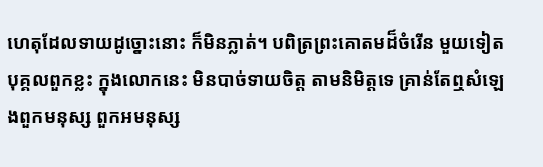ហេតុដែលទាយដូច្នោះនោះ ក៏មិនភ្លាត់។ បពិត្រព្រះគោតមដ៏ចំរើន មួយទៀត បុគ្គលពួកខ្លះ ក្នុងលោកនេះ មិនបាច់ទាយចិត្ត តាមនិមិត្តទេ គ្រាន់តែឮសំឡេងពួកមនុស្ស ពួកអមនុស្ស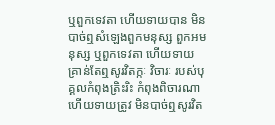ឬពួកទេវតា ហើយទាយបាន មិនបាច់ឮសំឡេងពួកមនុស្ស ពួកអមនុស្ស ឬពួកទេវតា ហើយទាយ គ្រាន់តែឮសូរវិតក្កៈ វិចារៈ របស់បុគ្គលកំពុងត្រិះរិះ កំពុងពិចារណា ហើយទាយត្រូវ មិនបាច់ឮសូរវិត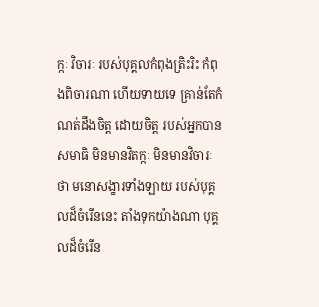ក្កៈ វិចារៈ របស់បុគ្គលកំពុងត្រិះរិះ កំពុងពិចារណា ហើយទាយទេ គ្រាន់តែកំណត់ដឹងចិត្ត ដោយចិត្ត របស់អ្នកបានសមាធិ មិនមានវិតក្កៈ មិនមានវិចារៈថា មនោសង្ខារទាំងឡាយ របស់បុគ្គលដ៏ចំរើននេះ តាំងទុកយ៉ាងណា បុគ្គលដ៏ចំរើន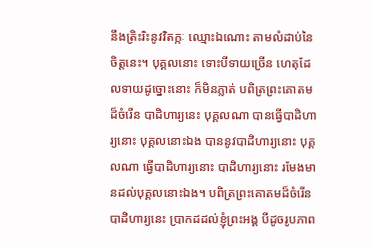នឹងត្រិះរិះនូវវិតក្កៈ ឈ្មោះឯណោះ តាមលំដាប់នៃចិត្តនេះ។ បុគ្គលនោះ ទោះបីទាយច្រើន ហេតុដែលទាយដូច្នោះនោះ ក៏មិនភ្លាត់ បពិត្រព្រះគោតមដ៏ចំរើន បាដិហារ្យនេះ បុគ្គលណា បានធ្វើបាដិហារ្យនោះ បុគ្គលនោះឯង បាននូវបាដិហារ្យនោះ បុគ្គលណា ធ្វើបាដិហារ្យនោះ បាដិហារ្យនោះ រមែងមានដល់បុគ្គលនោះឯង។ បពិត្រព្រះគោតមដ៏ចំរើន បាដិហារ្យនេះ ប្រាកដដល់ខ្ញុំព្រះអង្គ បីដូចរូបភាព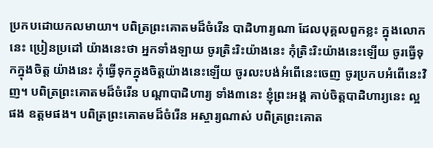ប្រកបដោយកលមាយា។ បពិត្រព្រះគោតមដ៏ចំរើន បាដិហារ្យណា ដែលបុគ្គលពួកខ្លះ ក្នុងលោកនេះ ប្រៀនប្រដៅ យ៉ាងនេះថា អ្នកទាំងឡាយ ចូរត្រិះរិះយ៉ាងនេះ កុំត្រិះរិះយ៉ាងនេះឡើយ ចូរធ្វើទុកក្នុងចិត្ត យ៉ាងនេះ កុំធ្វើទុកក្នុងចិត្តយ៉ាងនេះឡើយ ចូរលះបង់អំពើនេះចេញ ចូរប្រកបអំពើនេះវិញ។ បពិត្រព្រះគោតមដ៏ចំរើន បណ្ដាបាដិហារ្យ ទាំង៣នេះ ខ្ញុំព្រះអង្គ គាប់ចិត្តបាដិហារ្យនេះ ល្អផង ឧត្ដមផង។ បពិត្រព្រះគោតមដ៏ចំរើន អស្ចារ្យណាស់ បពិត្រព្រះគោត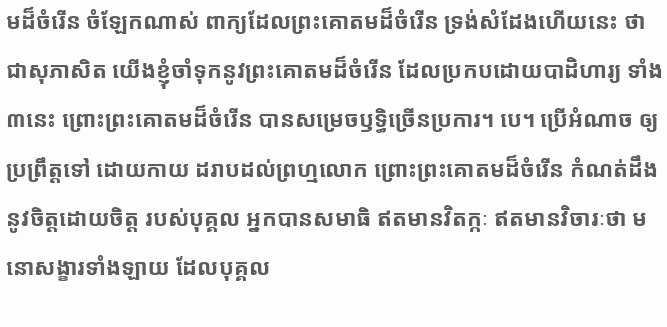មដ៏ចំរើន ចំឡែកណាស់ ពាក្យដែលព្រះគោតមដ៏ចំរើន ទ្រង់សំដែងហើយនេះ ថាជាសុភាសិត យើងខ្ញុំចាំទុកនូវព្រះគោតមដ៏ចំរើន ដែលប្រកបដោយបាដិហារ្យ ទាំង៣នេះ ព្រោះព្រះគោតមដ៏ចំរើន បានសម្រេចឫទ្ធិច្រើនប្រការ។ បេ។ ប្រើអំណាច ឲ្យប្រពឹ្រត្តទៅ ដោយកាយ ដរាបដល់ព្រហ្មលោក ព្រោះព្រះគោតមដ៏ចំរើន កំណត់ដឹង នូវចិត្តដោយចិត្ត របស់បុគ្គល អ្នកបានសមាធិ ឥតមានវិតក្កៈ ឥតមានវិចារៈថា មនោសង្ខារទាំងឡាយ ដែលបុគ្គល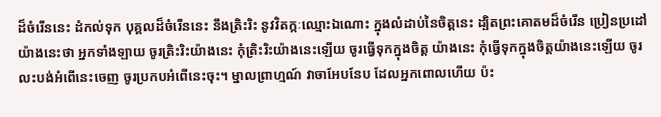ដ៏ចំរើននេះ ដំកល់ទុក បុគ្គលដ៏ចំរើននេះ នឹងត្រិះរិះ នូវវិតក្កៈឈ្មោះឯណោះ ក្នុងលំដាប់នៃចិត្តនេះ ដ្បិតព្រះគោតមដ៏ចំរើន ប្រៀនប្រដៅ យ៉ាងនេះថា អ្នកទាំងឡាយ ចូរត្រិះរិះយ៉ាងនេះ កុំត្រិះរិះយ៉ាងនេះឡើយ ចូរធ្វើទុកក្នុងចិត្ត យ៉ាងនេះ កុំធ្វើទុកក្នុងចិត្តយ៉ាងនេះឡើយ ចូរលះបង់អំពើនេះចេញ ចូរប្រកបអំពើនេះចុះ។ ម្នាលព្រាហ្មណ៍ វាចាអែបនែប ដែលអ្នកពោលហើយ ប៉ះ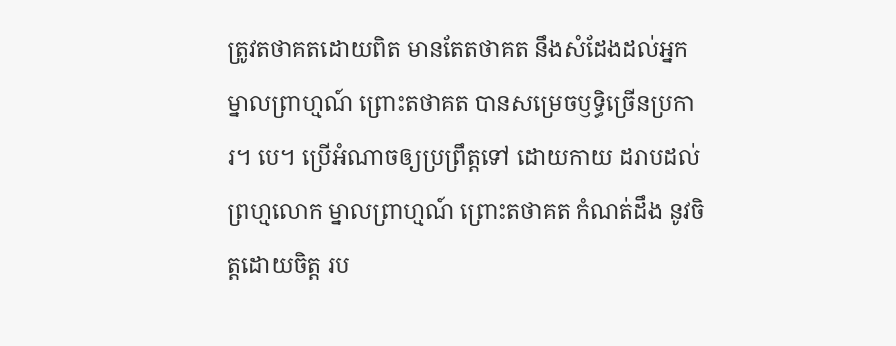ត្រូវតថាគតដោយពិត មានតែតថាគត នឹងសំដែងដល់អ្នក ម្នាលព្រាហ្មណ៍ ព្រោះតថាគត បានសម្រេចឫទ្ធិច្រើនប្រការ។ បេ។ ប្រើអំណាចឲ្យប្រព្រឹត្តទៅ ដោយកាយ ដរាបដល់ព្រហ្មលោក ម្នាលព្រាហ្មណ៍ ព្រោះតថាគត កំណត់ដឹង នូវចិត្តដោយចិត្ត រប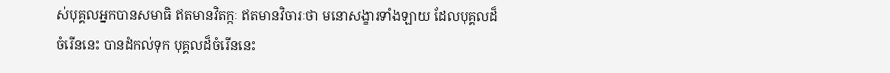ស់បុគ្គលអ្នកបានសមាធិ ឥតមានវិតក្កៈ ឥតមានវិចារៈថា មនោសង្ខារទាំងឡាយ ដែលបុគ្គលដ៏ចំរើននេះ បានដំកល់ទុក បុគ្គលដ៏ចំរើននេះ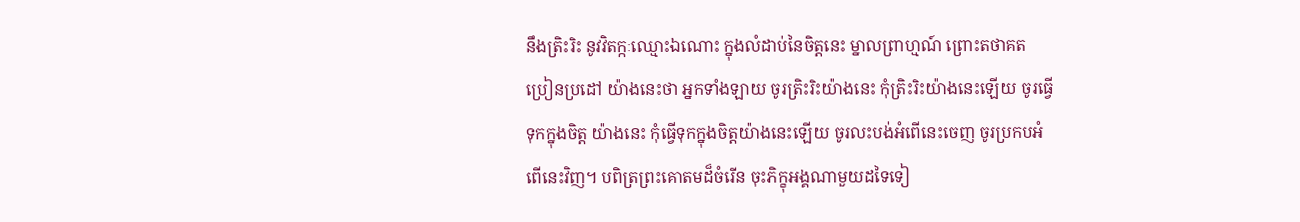នឹងត្រិះរិះ នូវវិតក្កៈឈ្មោះឯណោះ ក្នុងលំដាប់នៃចិត្តនេះ ម្នាលព្រាហ្មណ៍ ព្រោះតថាគត ប្រៀនប្រដៅ យ៉ាងនេះថា អ្នកទាំងឡាយ ចូរត្រិះរិះយ៉ាងនេះ កុំត្រិះរិះយ៉ាងនេះឡើយ ចូរធ្វើទុកក្នុងចិត្ត យ៉ាងនេះ កុំធ្វើទុកក្នុងចិត្តយ៉ាងនេះឡើយ ចូរលះបង់អំពើនេះចេញ ចូរប្រកបអំពើនេះវិញ។ បពិត្រព្រះគោតមដ៏ចំរើន ចុះភិក្ខុអង្គណាមួយដទៃទៀ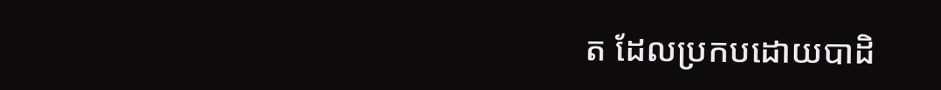ត ដែលប្រកបដោយបាដិ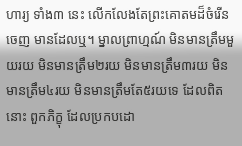ហារ្យ ទាំង៣ នេះ លើកលែងតែព្រះគោតមដ៏ចំរើនចេញ មានដែលឬ។ ម្នាលព្រាហ្មណ៍ មិនមានត្រឹមមួយរយ មិនមានត្រឹម២រយ មិនមានត្រឹម៣រយ មិនមានត្រឹម៤រយ មិនមានត្រឹមតែ៥រយទេ ដែលពិតនោះ ពួកភិក្ខុ ដែលប្រកបដោ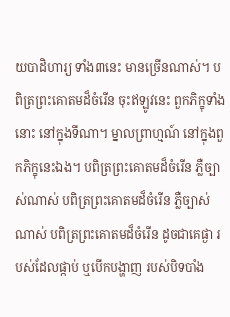យបាដិហារ្យ ទាំង៣នេះ មានច្រើនណាស់។ បពិត្រព្រះគោតមដ៏ចំរើន ចុះឥឡូវនេះ ពួកភិក្ខុទាំងនោះ នៅក្នុងទីណា។ ម្នាលព្រាហ្មណ៍ នៅក្នុងពួកភិក្ខុនេះឯង។ បពិត្រព្រះគោតមដ៏ចំរើន ភ្លឺច្បាស់ណាស់ បពិត្រព្រះគោតមដ៏ចំរើន ភ្លឺច្បាស់ណាស់ បពិត្រព្រះគោតមដ៏ចំរើន ដូចជាគេផ្ងា របស់ដែលផ្កាប់ ឬបើកបង្ហាញ របស់បិទបាំង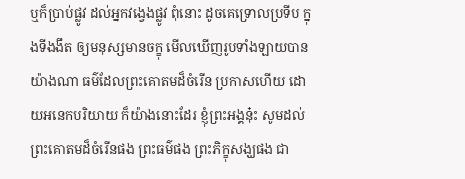ឬក៏ប្រាប់ផ្លូវ ដល់អ្នកវង្វេងផ្លូវ ពុំនោះ ដូចគេទ្រោលប្រទីប ក្នុងទីងងឹត ឲ្យមនុស្សមានចក្ខុ មើលឃើញរូបទាំងឡាយបាន យ៉ាងណា ធម៌ដែលព្រះគោតមដ៏ចំរើន ប្រកាសហើយ ដោយអនេកបរិយាយ ក៏យ៉ាងនោះដែរ ខ្ញុំព្រះអង្គនុ៎ះ សូមដល់ព្រះគោតមដ៏ចំរើនផង ព្រះធម៌ផង ព្រះភិក្ខុសង្ឃផង ជា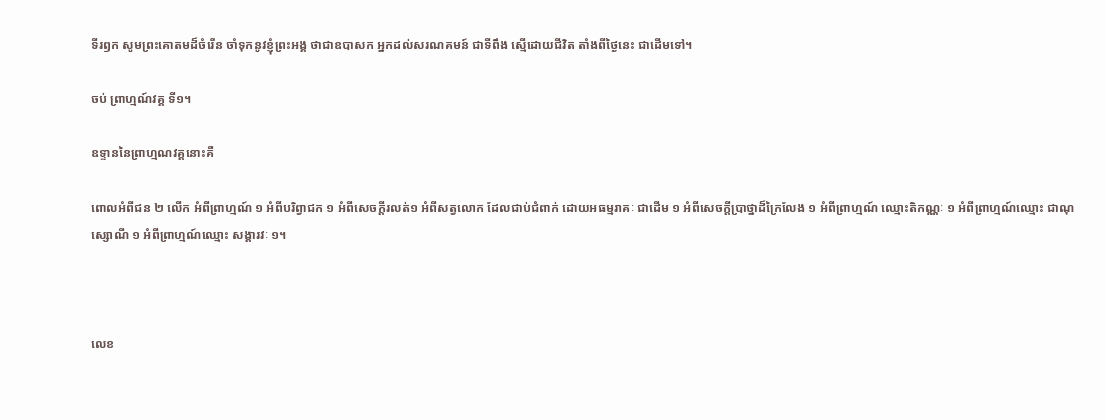ទីរឭក សូមព្រះគោតមដ៏ចំរើន ចាំទុកនូវខ្ញុំព្រះអង្គ ថាជាឧបាសក អ្នកដល់សរណគមន៍ ជាទីពឹង ស្មើដោយជីវិត តាំងពីថ្ងៃនេះ ជាដើមទៅ។

ចប់ ព្រាហ្មណ៍វគ្គ ទី១។

ឧទ្ទាននៃព្រាហ្មណវគ្គនោះគឺ

ពោលអំពីជន ២ លើក អំពីព្រាហ្មណ៍ ១ អំពីបរិព្វាជក ១ អំពីសេចក្ដីរលត់១ អំពីសត្វលោក ដែលជាប់ជំពាក់ ដោយអធម្មរាគៈ ជាដើម ១ អំពីសេចក្ដីប្រាថ្នាដ៏ក្រៃលែង ១ អំពីព្រាហ្មណ៍ ឈ្មោះតិកណ្ណៈ ១ អំពីព្រាហ្មណ៍ឈ្មោះ ជាណុស្សោណី ១ អំពីព្រាហ្មណ៍ឈ្មោះ សង្គារវៈ ១។



លេខ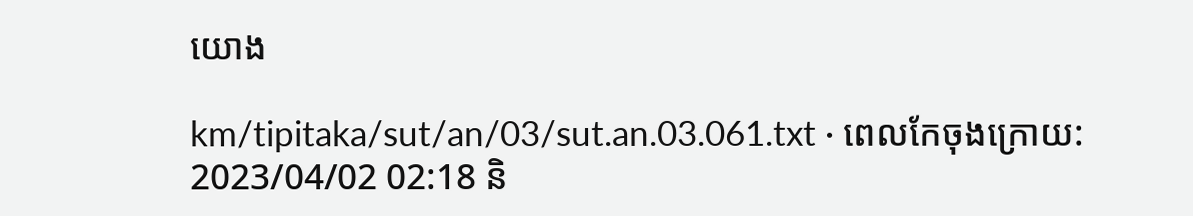យោង

km/tipitaka/sut/an/03/sut.an.03.061.txt · ពេលកែចុងក្រោយ: 2023/04/02 02:18 និ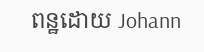ពន្ឋដោយ Johann